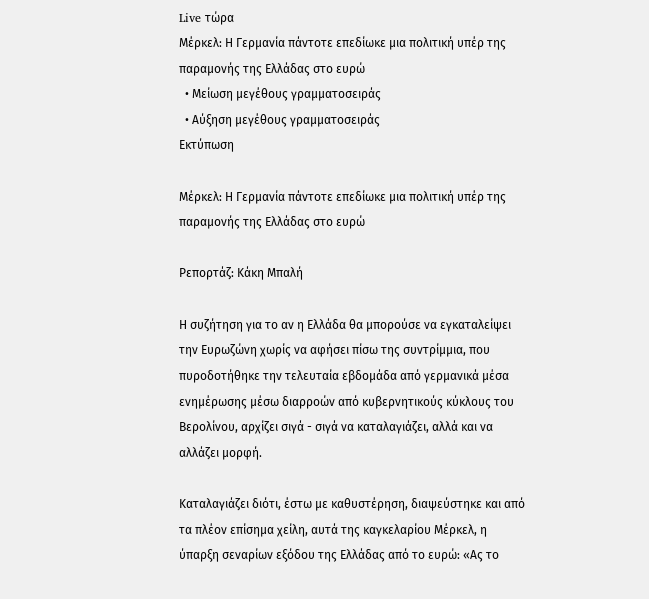Live τώρα
Μέρκελ: Η Γερμανία πάντοτε επεδίωκε μια πολιτική υπέρ της παραμονής της Ελλάδας στο ευρώ
  • Μείωση μεγέθους γραμματοσειράς
  • Αύξηση μεγέθους γραμματοσειράς
Εκτύπωση

Μέρκελ: Η Γερμανία πάντοτε επεδίωκε μια πολιτική υπέρ της παραμονής της Ελλάδας στο ευρώ

Ρεπορτάζ: Κάκη Μπαλή

Η συζήτηση για το αν η Ελλάδα θα μπορούσε να εγκαταλείψει την Ευρωζώνη χωρίς να αφήσει πίσω της συντρίμμια, που πυροδοτήθηκε την τελευταία εβδομάδα από γερμανικά μέσα ενημέρωσης μέσω διαρροών από κυβερνητικούς κύκλους του Βερολίνου, αρχίζει σιγά - σιγά να καταλαγιάζει, αλλά και να αλλάζει μορφή.

Καταλαγιάζει διότι, έστω με καθυστέρηση, διαψεύστηκε και από τα πλέον επίσημα χείλη, αυτά της καγκελαρίου Μέρκελ, η ύπαρξη σεναρίων εξόδου της Ελλάδας από το ευρώ: «Ας το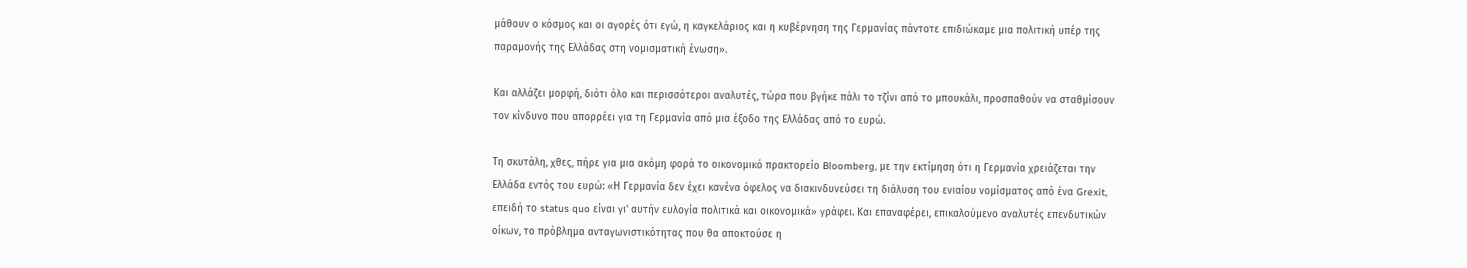μάθουν ο κόσμος και οι αγορές ότι εγώ, η καγκελάριος και η κυβέρνηση της Γερμανίας πάντοτε επιδιώκαμε μια πολιτική υπέρ της παραμονής της Ελλάδας στη νομισματική ένωση».

Και αλλάζει μορφή, διότι όλο και περισσότεροι αναλυτές, τώρα που βγήκε πάλι το τζίνι από το μπουκάλι, προσπαθούν να σταθμίσουν τον κίνδυνο που απορρέει για τη Γερμανία από μια έξοδο της Ελλάδας από το ευρώ.

Τη σκυτάλη, χθες, πήρε για μια ακόμη φορά το οικονομικό πρακτορείο Bloomberg, με την εκτίμηση ότι η Γερμανία χρειάζεται την Ελλάδα εντός του ευρώ: «Η Γερμανία δεν έχει κανένα όφελος να διακινδυνεύσει τη διάλυση του ενιαίου νομίσματος από ένα Grexit, επειδή το status quo είναι γι' αυτήν ευλογία πολιτικά και οικονομικά» γράφει. Και επαναφέρει, επικαλούμενο αναλυτές επενδυτικών οίκων, το πρόβλημα ανταγωνιστικότητας που θα αποκτούσε η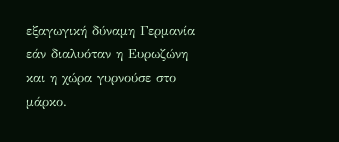εξαγωγική δύναμη Γερμανία εάν διαλυόταν η Ευρωζώνη και η χώρα γυρνούσε στο μάρκο.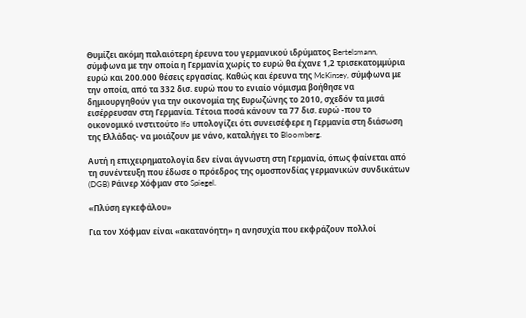Θυμίζει ακόμη παλαιότερη έρευνα του γερμανικού ιδρύματος Bertelsmann, σύμφωνα με την οποία η Γερμανία χωρίς το ευρώ θα έχανε 1,2 τρισεκατομμύρια ευρώ και 200.000 θέσεις εργασίας. Καθώς και έρευνα της McKinsey, σύμφωνα με την οποία, από τα 332 δισ. ευρώ που το ενιαίο νόμισμα βοήθησε να δημιουργηθούν για την οικονομία της Ευρωζώνης το 2010, σχεδόν τα μισά εισέρρευσαν στη Γερμανία. Τέτοια ποσά κάνουν τα 77 δισ. ευρώ -που το οικονομικό ινστιτούτο Ifo υπολογίζει ότι συνεισέφερε η Γερμανία στη διάσωση της Ελλάδας- να μοιάζουν με νάνο, καταλήγει το Bloomberg.

Αυτή η επιχειρηματολογία δεν είναι άγνωστη στη Γερμανία, όπως φαίνεται από τη συνέντευξη που έδωσε ο πρόεδρος της ομοσπονδίας γερμανικών συνδικάτων (DGB) Ράινερ Χόφμαν στο Spiegel.

«Πλύση εγκεφάλου»

Για τον Χόφμαν είναι «ακατανόητη» η ανησυχία που εκφράζουν πολλοί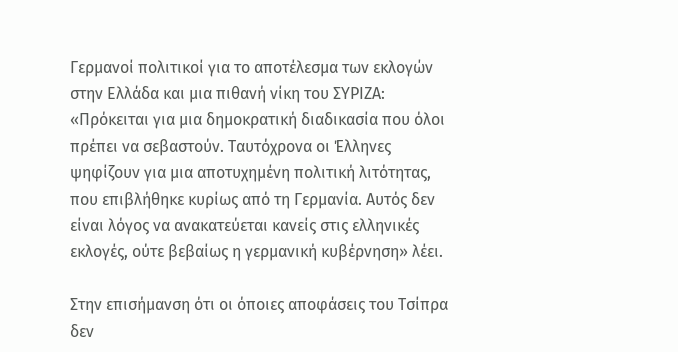Γερμανοί πολιτικοί για το αποτέλεσμα των εκλογών στην Ελλάδα και μια πιθανή νίκη του ΣΥΡΙΖΑ: «Πρόκειται για μια δημοκρατική διαδικασία που όλοι πρέπει να σεβαστούν. Ταυτόχρονα οι Έλληνες ψηφίζουν για μια αποτυχημένη πολιτική λιτότητας, που επιβλήθηκε κυρίως από τη Γερμανία. Αυτός δεν είναι λόγος να ανακατεύεται κανείς στις ελληνικές εκλογές, ούτε βεβαίως η γερμανική κυβέρνηση» λέει.

Στην επισήμανση ότι οι όποιες αποφάσεις του Τσίπρα δεν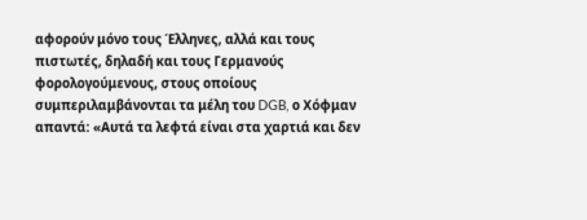αφορούν μόνο τους Έλληνες, αλλά και τους πιστωτές, δηλαδή και τους Γερμανούς φορολογούμενους, στους οποίους συμπεριλαμβάνονται τα μέλη του DGB, ο Χόφμαν απαντά: «Αυτά τα λεφτά είναι στα χαρτιά και δεν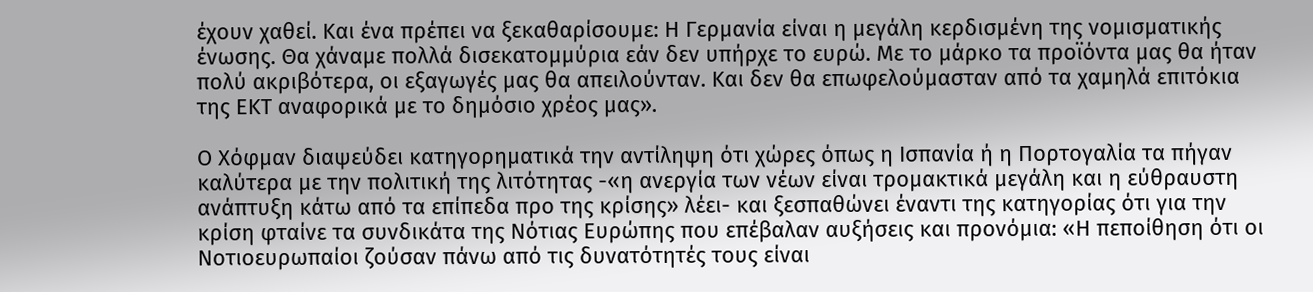έχουν χαθεί. Και ένα πρέπει να ξεκαθαρίσουμε: Η Γερμανία είναι η μεγάλη κερδισμένη της νομισματικής ένωσης. Θα χάναμε πολλά δισεκατομμύρια εάν δεν υπήρχε το ευρώ. Με το μάρκο τα προϊόντα μας θα ήταν πολύ ακριβότερα, οι εξαγωγές μας θα απειλούνταν. Και δεν θα επωφελούμασταν από τα χαμηλά επιτόκια της ΕΚΤ αναφορικά με το δημόσιο χρέος μας».

Ο Χόφμαν διαψεύδει κατηγορηματικά την αντίληψη ότι χώρες όπως η Ισπανία ή η Πορτογαλία τα πήγαν καλύτερα με την πολιτική της λιτότητας -«η ανεργία των νέων είναι τρομακτικά μεγάλη και η εύθραυστη ανάπτυξη κάτω από τα επίπεδα προ της κρίσης» λέει- και ξεσπαθώνει έναντι της κατηγορίας ότι για την κρίση φταίνε τα συνδικάτα της Νότιας Ευρώπης που επέβαλαν αυξήσεις και προνόμια: «Η πεποίθηση ότι οι Νοτιοευρωπαίοι ζούσαν πάνω από τις δυνατότητές τους είναι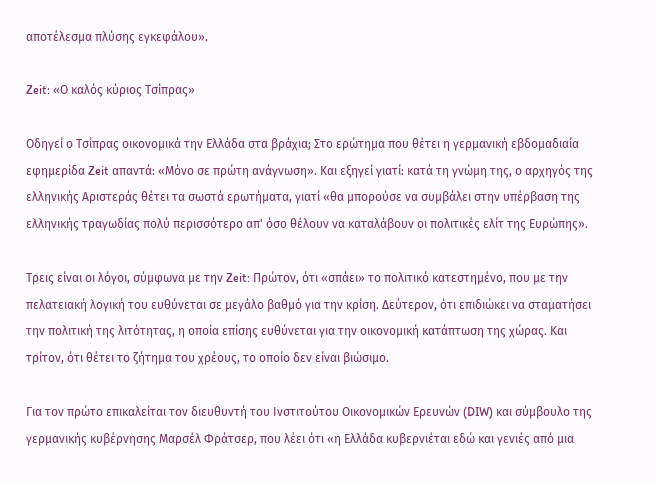αποτέλεσμα πλύσης εγκεφάλου».

Zeit: «Ο καλός κύριος Τσίπρας»

Οδηγεί ο Τσίπρας οικονομικά την Ελλάδα στα βράχια; Στο ερώτημα που θέτει η γερμανική εβδομαδιαία εφημερίδα Zeit απαντά: «Μόνο σε πρώτη ανάγνωση». Και εξηγεί γιατί: κατά τη γνώμη της, ο αρχηγός της ελληνικής Αριστεράς θέτει τα σωστά ερωτήματα, γιατί «θα μπορούσε να συμβάλει στην υπέρβαση της ελληνικής τραγωδίας πολύ περισσότερο απ' όσο θέλουν να καταλάβουν οι πολιτικές ελίτ της Ευρώπης».

Τρεις είναι οι λόγοι, σύμφωνα με την Zeit: Πρώτον, ότι «σπάει» το πολιτικό κατεστημένο, που με την πελατειακή λογική του ευθύνεται σε μεγάλο βαθμό για την κρίση. Δεύτερον, ότι επιδιώκει να σταματήσει την πολιτική της λιτότητας, η οποία επίσης ευθύνεται για την οικονομική κατάπτωση της χώρας. Και τρίτον, ότι θέτει το ζήτημα του χρέους, το οποίο δεν είναι βιώσιμο.

Για τον πρώτο επικαλείται τον διευθυντή του Ινστιτούτου Οικονομικών Ερευνών (DIW) και σύμβουλο της γερμανικής κυβέρνησης Μαρσέλ Φράτσερ, που λέει ότι «η Ελλάδα κυβερνιέται εδώ και γενιές από μια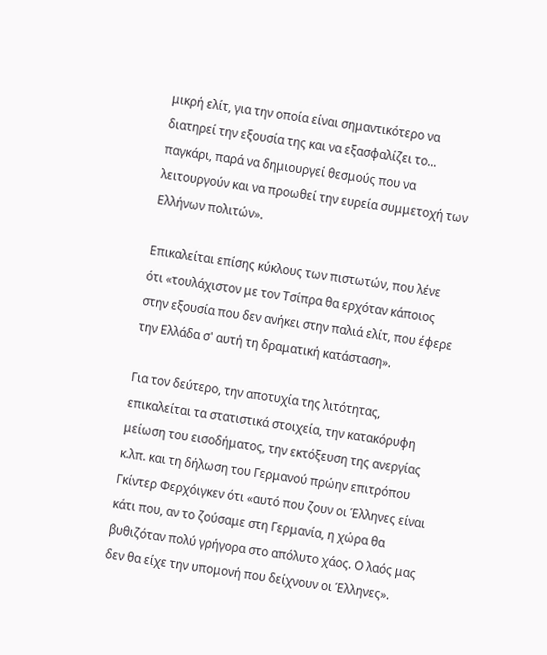μικρή ελίτ, για την οποία είναι σημαντικότερο να διατηρεί την εξουσία της και να εξασφαλίζει το... παγκάρι, παρά να δημιουργεί θεσμούς που να λειτουργούν και να προωθεί την ευρεία συμμετοχή των Ελλήνων πολιτών».

Επικαλείται επίσης κύκλους των πιστωτών, που λένε ότι «τουλάχιστον με τον Τσίπρα θα ερχόταν κάποιος στην εξουσία που δεν ανήκει στην παλιά ελίτ, που έφερε την Ελλάδα σ' αυτή τη δραματική κατάσταση».

Για τον δεύτερο, την αποτυχία της λιτότητας, επικαλείται τα στατιστικά στοιχεία, την κατακόρυφη μείωση του εισοδήματος, την εκτόξευση της ανεργίας κ.λπ. και τη δήλωση του Γερμανού πρώην επιτρόπου Γκίντερ Φερχόιγκεν ότι «αυτό που ζουν οι Έλληνες είναι κάτι που, αν το ζούσαμε στη Γερμανία, η χώρα θα βυθιζόταν πολύ γρήγορα στο απόλυτο χάος. Ο λαός μας δεν θα είχε την υπομονή που δείχνουν οι Έλληνες».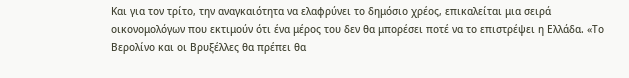Και για τον τρίτο, την αναγκαιότητα να ελαφρύνει το δημόσιο χρέος, επικαλείται μια σειρά οικονομολόγων που εκτιμούν ότι ένα μέρος του δεν θα μπορέσει ποτέ να το επιστρέψει η Ελλάδα. «Το Βερολίνο και οι Βρυξέλλες θα πρέπει θα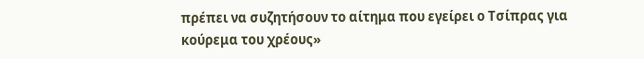πρέπει να συζητήσουν το αίτημα που εγείρει ο Τσίπρας για κούρεμα του χρέους»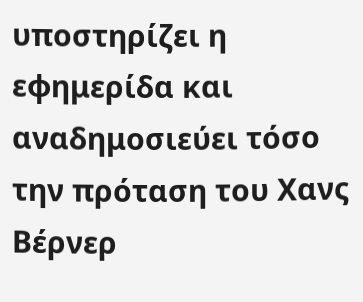υποστηρίζει η εφημερίδα και αναδημοσιεύει τόσο την πρόταση του Χανς Βέρνερ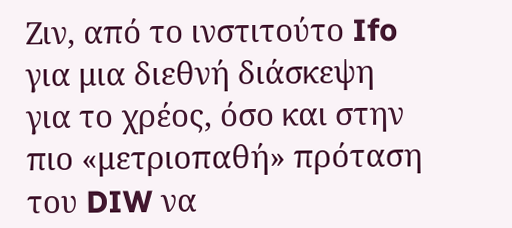Ζιν, από το ινστιτούτο Ifo για μια διεθνή διάσκεψη για το χρέος, όσο και στην πιο «μετριοπαθή» πρόταση του DIW να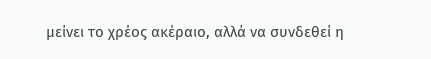μείνει το χρέος ακέραιο, αλλά να συνδεθεί η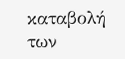καταβολή των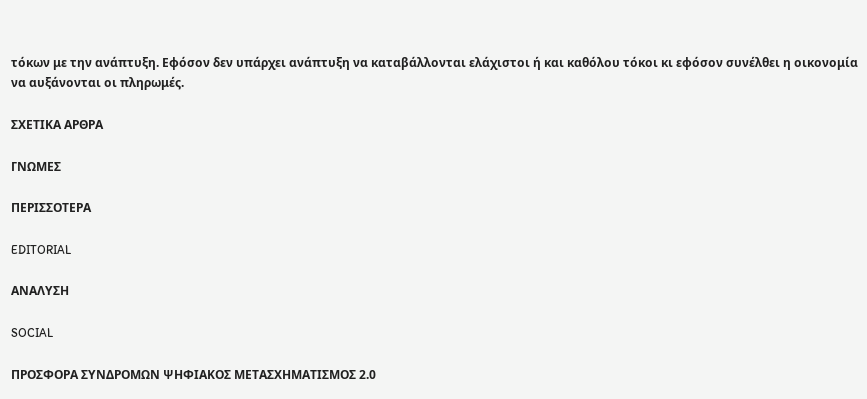τόκων με την ανάπτυξη. Εφόσον δεν υπάρχει ανάπτυξη να καταβάλλονται ελάχιστοι ή και καθόλου τόκοι κι εφόσον συνέλθει η οικονομία να αυξάνονται οι πληρωμές.

ΣΧΕΤΙΚΑ ΑΡΘΡΑ

ΓΝΩΜΕΣ

ΠΕΡΙΣΣΟΤΕΡΑ

EDITORIAL

ΑΝΑΛΥΣΗ

SOCIAL

ΠΡΟΣΦΟΡΑ ΣΥΝΔΡΟΜΩΝ ΨΗΦΙΑΚΟΣ ΜΕΤΑΣΧΗΜΑΤΙΣΜΟΣ 2.0